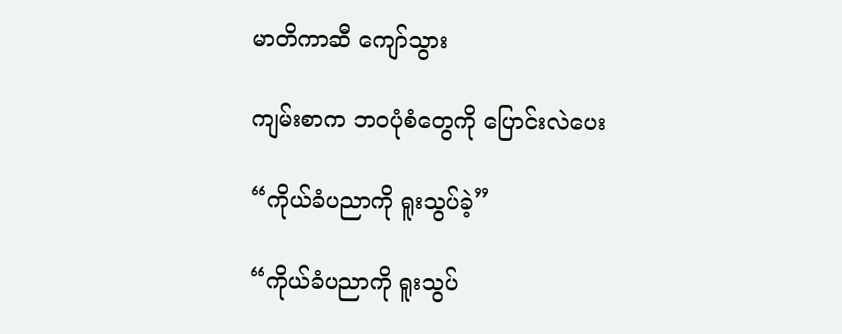မာတိကာဆီ ကျော်သွား

ကျမ်းစာက ဘဝပုံစံတွေကို ပြောင်းလဲပေး

“ကိုယ်ခံပညာကို ရူးသွပ်ခဲ့”

“ကိုယ်ခံပညာကို ရူးသွပ်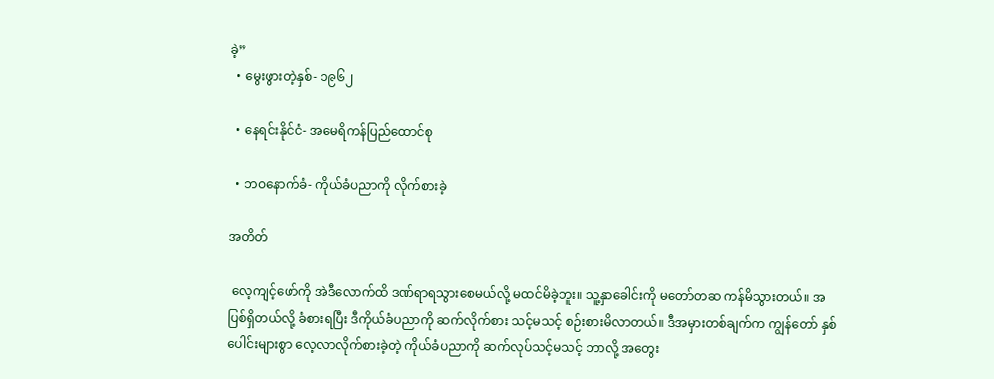ခဲ့”
  • မွေးဖွားတဲ့နှစ်- ၁၉၆၂

  • နေရင်းနိုင်ငံ- အမေရိကန်ပြည်ထောင်စု

  • ဘဝနောက်ခံ- ကိုယ်ခံပညာကို လိုက်စားခဲ့

အတိတ်

 လေ့ကျင့်ဖော်ကို အဲဒီလောက်ထိ ဒဏ်ရာရသွားစေမယ်လို့ မထင်မိခဲ့ဘူး။ သူ့နှာခေါင်းကို မတော်တဆ ကန်မိသွားတယ်။ အပြစ်ရှိတယ်လို့ ခံစားရပြီး ဒီကိုယ်ခံပညာကို ဆက်လိုက်စား သင့်မသင့် စဉ်းစားမိလာတယ်။ ဒီအမှားတစ်ချက်က ကျွန်တော် နှစ်ပေါင်းများစွာ လေ့လာလိုက်စားခဲ့တဲ့ ကိုယ်ခံပညာကို ဆက်လုပ်သင့်မသင့် ဘာလို့ အတွေး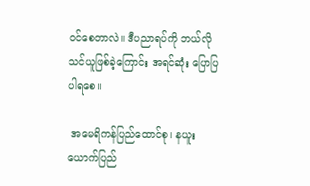ဝင်စေတာလဲ။ ဒီပညာရပ်ကို ဘယ်လို သင်ယူဖြစ်ခဲ့ကြောင်း အရင်ဆုံး ပြောပြပါရစေ။

 အမေရိကန်ပြည်ထောင်စု၊ နယူးယောက်ပြည်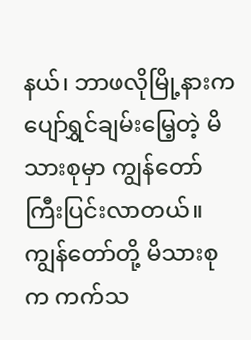နယ်၊ ဘာဖလိုမြို့နားက ပျော်ရွှင်ချမ်းမြေ့တဲ့ မိသားစုမှာ ကျွန်တော် ကြီးပြင်းလာတယ်။ ကျွန်တော်တို့ မိသားစုက ကက်သ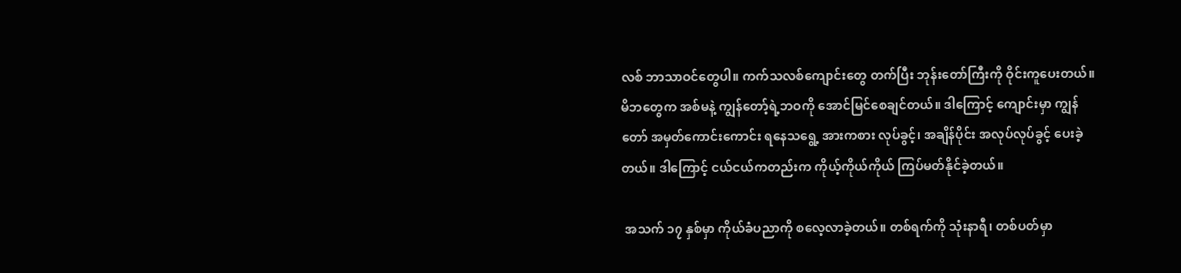လစ် ဘာသာဝင်တွေပါ။ ကက်သလစ်ကျောင်းတွေ တက်ပြီး ဘုန်းတော်ကြီးကို ဝိုင်းကူပေးတယ်။ မိဘတွေက အစ်မနဲ့ ကျွန်တော့်ရဲ့ဘဝကို အောင်မြင်စေချင်တယ်။ ဒါကြောင့် ကျောင်းမှာ ကျွန်တော် အမှတ်ကောင်းကောင်း ရနေသရွေ့ အားကစား လုပ်ခွင့်၊ အချိန်ပိုင်း အလုပ်လုပ်ခွင့် ပေးခဲ့တယ်။ ဒါကြောင့် ငယ်ငယ်ကတည်းက ကိုယ့်ကိုယ်ကိုယ် ကြပ်မတ်နိုင်ခဲ့တယ်။

 အသက် ၁၇ နှစ်မှာ ကိုယ်ခံပညာကို စလေ့လာခဲ့တယ်။ တစ်ရက်ကို သုံးနာရီ၊ တစ်ပတ်မှာ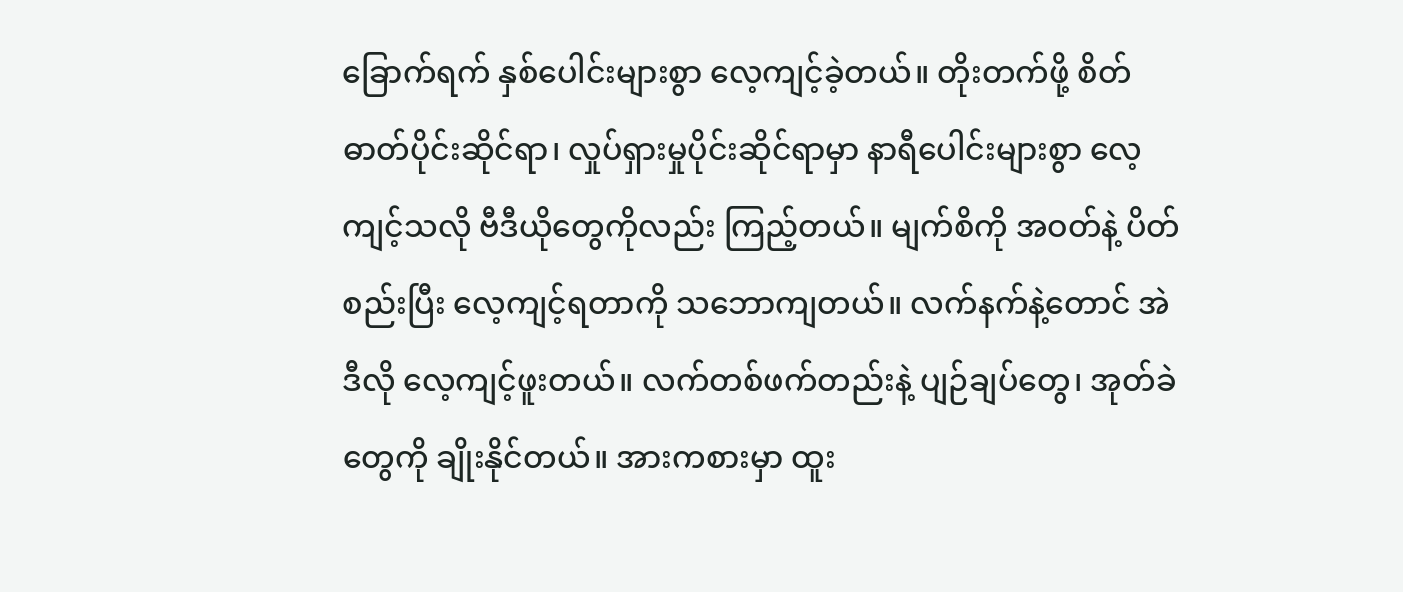ခြောက်ရက် နှစ်ပေါင်းများစွာ လေ့ကျင့်ခဲ့တယ်။ တိုးတက်ဖို့ စိတ်ဓာတ်ပိုင်းဆိုင်ရာ၊ လှုပ်ရှားမှုပိုင်းဆိုင်ရာမှာ နာရီပေါင်းများစွာ လေ့ကျင့်သလို ဗီဒီယိုတွေကိုလည်း ကြည့်တယ်။ မျက်စိကို အဝတ်နဲ့ ပိတ်စည်းပြီး လေ့ကျင့်ရတာကို သဘောကျတယ်။ လက်နက်နဲ့တောင် အဲဒီလို လေ့ကျင့်ဖူးတယ်။ လက်တစ်ဖက်တည်းနဲ့ ပျဉ်ချပ်တွေ၊ အုတ်ခဲတွေကို ချိုးနိုင်တယ်။ အားကစားမှာ ထူး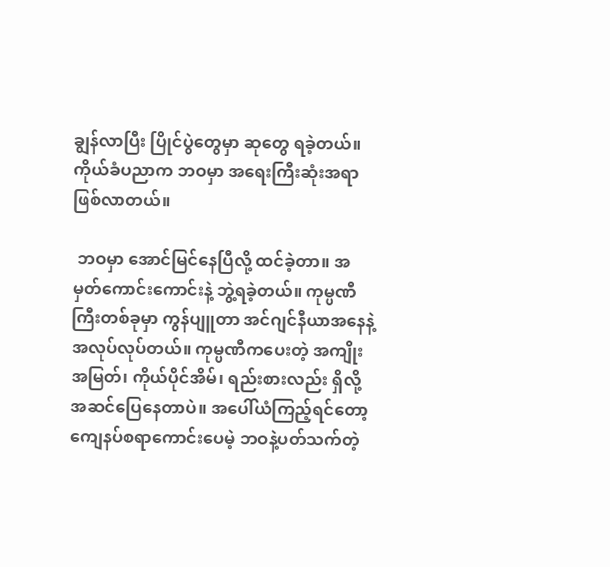ချွန်လာပြီး ပြိုင်ပွဲတွေမှာ ဆုတွေ ရခဲ့တယ်။ ကိုယ်ခံပညာက ဘဝမှာ အရေးကြီးဆုံးအရာ ဖြစ်လာတယ်။

 ဘဝမှာ အောင်မြင်နေပြီလို့ ထင်ခဲ့တာ။ အမှတ်ကောင်းကောင်းနဲ့ ဘွဲ့ရခဲ့တယ်။ ကုမ္ပဏီကြီးတစ်ခုမှာ ကွန်ပျူတာ အင်ဂျင်နီယာအနေနဲ့ အလုပ်လုပ်တယ်။ ကုမ္ပဏီကပေးတဲ့ အကျိုးအမြတ်၊ ကိုယ်ပိုင်အိမ်၊ ရည်းစားလည်း ရှိလို့ အဆင်ပြေနေတာပဲ။ အပေါ်ယံကြည့်ရင်တော့ ကျေနပ်စရာကောင်းပေမဲ့ ဘဝနဲ့ပတ်သက်တဲ့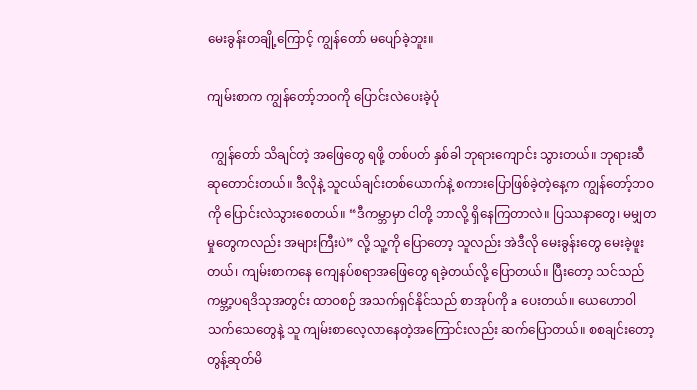မေးခွန်းတချို့ကြောင့် ကျွန်တော် မပျော်ခဲ့ဘူး။

ကျမ်းစာက ကျွန်တော့်ဘဝကို ပြောင်းလဲပေးခဲ့ပုံ

 ကျွန်တော် သိချင်တဲ့ အဖြေတွေ ရဖို့ တစ်ပတ် နှစ်ခါ ဘုရားကျောင်း သွားတယ်။ ဘုရားဆီ ဆုတောင်းတယ်။ ဒီလိုနဲ့ သူငယ်ချင်းတစ်ယောက်နဲ့ စကားပြောဖြစ်ခဲ့တဲ့နေ့က ကျွန်တော့်ဘဝကို ပြောင်းလဲသွားစေတယ်။ “ဒီကမ္ဘာမှာ ငါတို့ ဘာလို့ ရှိနေကြတာလဲ။ ပြဿနာတွေ၊ မမျှတမှုတွေကလည်း အများကြီးပဲ” လို့ သူ့ကို ပြောတော့ သူလည်း အဲဒီလို မေးခွန်းတွေ မေးခဲ့ဖူးတယ်၊ ကျမ်းစာကနေ ကျေနပ်စရာအဖြေတွေ ရခဲ့တယ်လို့ ပြောတယ်။ ပြီးတော့ သင်သည် ကမ္ဘာ့ပရဒိသုအတွင်း ထာဝစဉ် အသက်ရှင်နိုင်သည် စာအုပ်ကို a ပေးတယ်။ ယေဟောဝါသက်သေတွေနဲ့ သူ ကျမ်းစာလေ့လာနေတဲ့အကြောင်းလည်း ဆက်ပြောတယ်။ စစချင်းတော့ တွန့်ဆုတ်မိ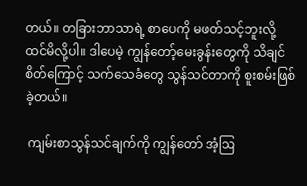တယ်။ တခြားဘာသာရဲ့ စာပေကို မဖတ်သင့်ဘူးလို့ ထင်မိလို့ပါ။ ဒါပေမဲ့ ကျွန်တော့်မေးခွန်းတွေကို သိချင်စိတ်ကြောင့် သက်သေခံတွေ သွန်သင်တာကို စူးစမ်းဖြစ်ခဲ့တယ်။

 ကျမ်းစာသွန်သင်ချက်ကို ကျွန်တော် အံ့ဩ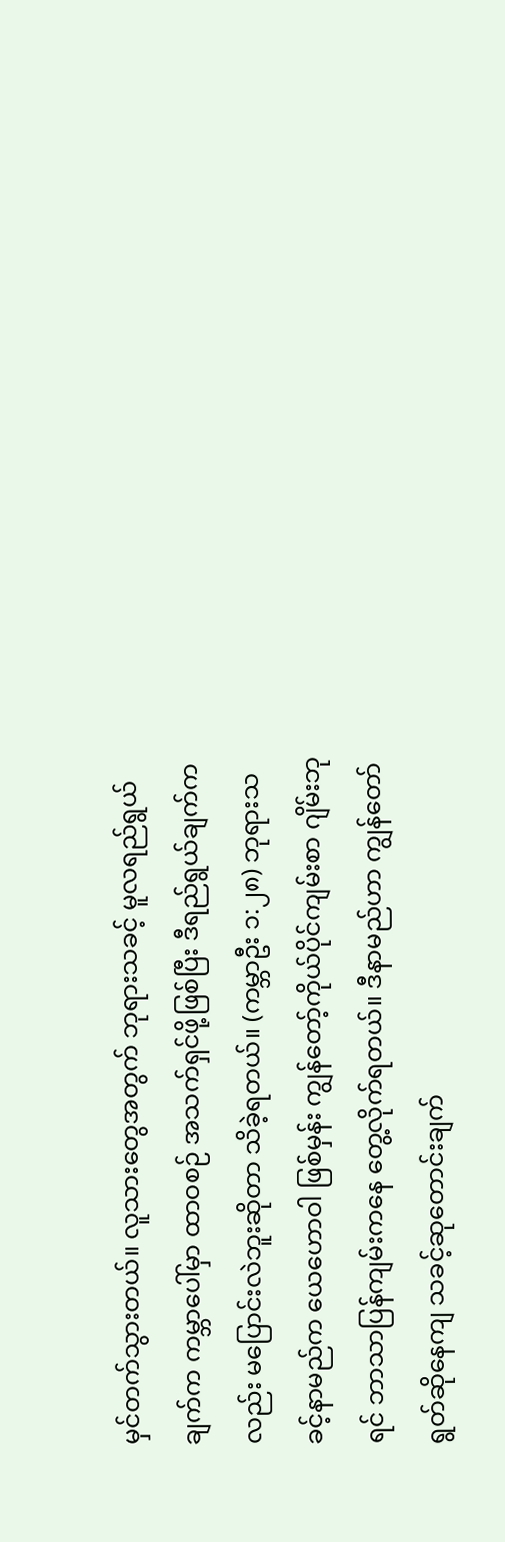မှင်တက်သွားတယ်။ လူသားတွေအတွက် ဘုရားသခင့် မူလရည်ရွယ်ချက်က ကမ္ဘာပေါ်မှာ ထာဝစဉ် အသက်ရှင်ဖို့ဖြစ်ပြီး ဒီရည်ရွယ်ချက်ကလည်း မပြောင်းလဲဘူးဆိုတာ သိခဲ့ရတယ်။ (ကမ္ဘာဦး ၁:၂၈) ဘုရားသခင့်နာမည်က ယေဟောဝါ ဖြစ်မှန်း ကျွန်တော့်ကိုယ်ပိုင်ကျမ်းစာ ဂျိမ်းဘုရင် ဘာသာပြန်ကျမ်းကနေ တွေ့လိုက်ရတယ်။ ဒီနာမည်ဟာ ကျွန်တော် ရွတ်ဆိုနေကျ သခင့်ဆုတောင်းချက်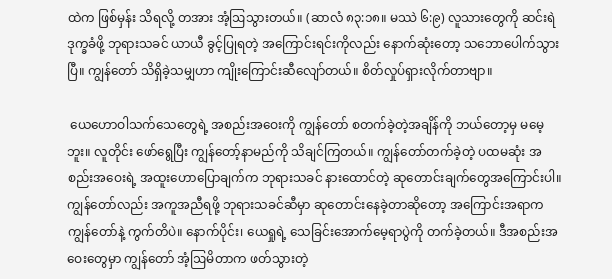ထဲက ဖြစ်မှန်း သိရလို့ တအား အံ့ဩသွားတယ်။ (ဆာလံ ၈၃:၁၈။ မဿဲ ၆:၉) လူသားတွေကို ဆင်းရဲဒုက္ခခံဖို့ ဘုရားသခင် ယာယီ ခွင့်ပြုရတဲ့ အကြောင်းရင်းကိုလည်း နောက်ဆုံးတော့ သဘောပေါက်သွားပြီ။ ကျွန်တော် သိရှိခဲ့သမျှဟာ ကျိုးကြောင်းဆီလျော်တယ်။ စိတ်လှုပ်ရှားလိုက်တာဗျာ။

 ယေဟောဝါသက်သေတွေရဲ့ အစည်းအဝေးကို ကျွန်တော် စတက်ခဲ့တဲ့အချိန်ကို ဘယ်တော့မှ မမေ့ဘူး။ လူတိုင်း ဖော်ရွေပြီး ကျွန်တော့်နာမည်ကို သိချင်ကြတယ်။ ကျွန်တော်တက်ခဲ့တဲ့ ပထမဆုံး အစည်းအဝေးရဲ့ အထူးဟောပြောချက်က ဘုရားသခင် နားထောင်တဲ့ ဆုတောင်းချက်တွေအကြောင်းပါ။ ကျွန်တော်လည်း အကူအညီရဖို့ ဘုရားသခင်ဆီမှာ ဆုတောင်းနေခဲ့တာဆိုတော့ အကြောင်းအရာက ကျွန်တော်နဲ့ ကွက်တိပဲ။ နောက်ပိုင်း၊ ယေရှုရဲ့ သေခြင်းအောက်မေ့ရာပွဲကို တက်ခဲ့တယ်။ ဒီအစည်းအဝေးတွေမှာ ကျွန်တော် အံ့ဩမိတာက ဖတ်သွားတဲ့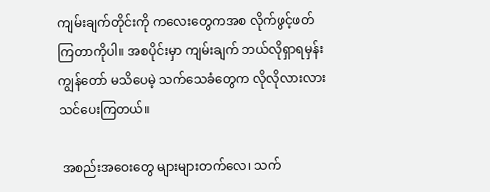ကျမ်းချက်တိုင်းကို ကလေးတွေကအစ လိုက်ဖွင့်ဖတ်ကြတာကိုပါ။ အစပိုင်းမှာ ကျမ်းချက် ဘယ်လိုရှာရမှန်း ကျွန်တော် မသိပေမဲ့ သက်သေခံတွေက လိုလိုလားလား သင်ပေးကြတယ်။

 အစည်းအဝေးတွေ များများတက်လေ၊ သက်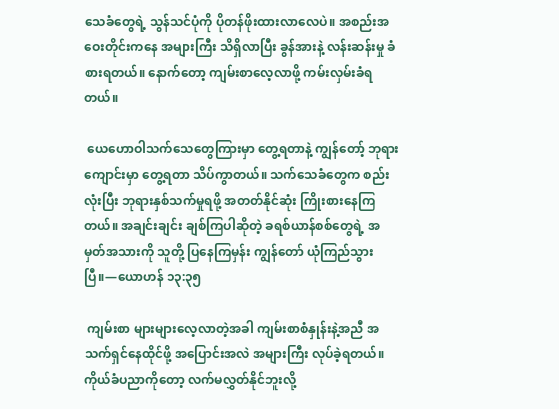သေခံတွေရဲ့ သွန်သင်ပုံကို ပိုတန်ဖိုးထားလာလေပဲ။ အစည်းအဝေးတိုင်းကနေ အများကြီး သိရှိလာပြီး ခွန်အားနဲ့ လန်းဆန်းမှု ခံစားရတယ်။ နောက်တော့ ကျမ်းစာလေ့လာဖို့ ကမ်းလှမ်းခံရတယ်။

 ယေဟောဝါသက်သေတွေကြားမှာ တွေ့ရတာနဲ့ ကျွန်တော့် ဘုရားကျောင်းမှာ တွေ့ရတာ သိပ်ကွာတယ်။ သက်သေခံတွေက စည်းလုံးပြီး ဘုရားနှစ်သက်မှုရဖို့ အတတ်နိုင်ဆုံး ကြိုးစားနေကြတယ်။ အချင်းချင်း ချစ်ကြပါဆိုတဲ့ ခရစ်ယာန်စစ်တွေရဲ့ အမှတ်အသားကို သူတို့ ပြနေကြမှန်း ကျွန်တော် ယုံကြည်သွားပြီ။—ယောဟန် ၁၃:၃၅

 ကျမ်းစာ များများလေ့လာတဲ့အခါ ကျမ်းစာစံနှုန်းနဲ့အညီ အသက်ရှင်နေထိုင်ဖို့ အပြောင်းအလဲ အများကြီး လုပ်ခဲ့ရတယ်။ ကိုယ်ခံပညာကိုတော့ လက်မလွှတ်နိုင်ဘူးလို့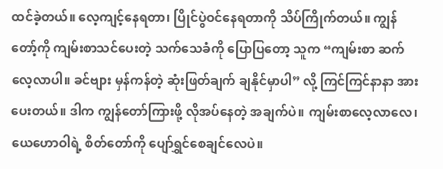ထင်ခဲ့တယ်။ လေ့ကျင့်နေရတာ၊ ပြိုင်ပွဲဝင်နေရတာကို သိပ်ကြိုက်တယ်။ ကျွန်တော့်ကို ကျမ်းစာသင်ပေးတဲ့ သက်သေခံကို ပြောပြတော့ သူက “ကျမ်းစာ ဆက်လေ့လာပါ။ ခင်ဗျား မှန်ကန်တဲ့ ဆုံးဖြတ်ချက် ချနိုင်မှာပါ” လို့ ကြင်ကြင်နာနာ အားပေးတယ်။ ဒါက ကျွန်တော်ကြားဖို့ လိုအပ်နေတဲ့ အချက်ပဲ။ ကျမ်းစာလေ့လာလေ၊ ယေဟောဝါရဲ့ စိတ်တော်ကို ပျော်ရွှင်စေချင်လေပဲ။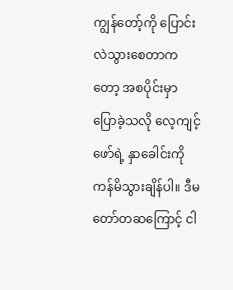ကျွန်တော့်ကို ပြောင်းလဲသွားစေတာကတော့ အစပိုင်းမှာ ပြောခဲ့သလို လေ့ကျင့်ဖော်ရဲ့ နှာခေါင်းကို ကန်မိသွားချိန်ပါ။ ဒီမတော်တဆကြောင့် ငါ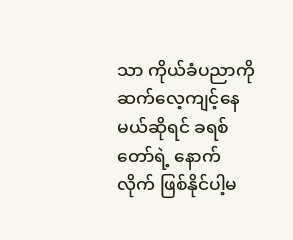သာ ကိုယ်ခံပညာကို ဆက်လေ့ကျင့်နေမယ်ဆိုရင် ခရစ်တော်ရဲ့ နောက်လိုက် ဖြစ်နိုင်ပါ့မ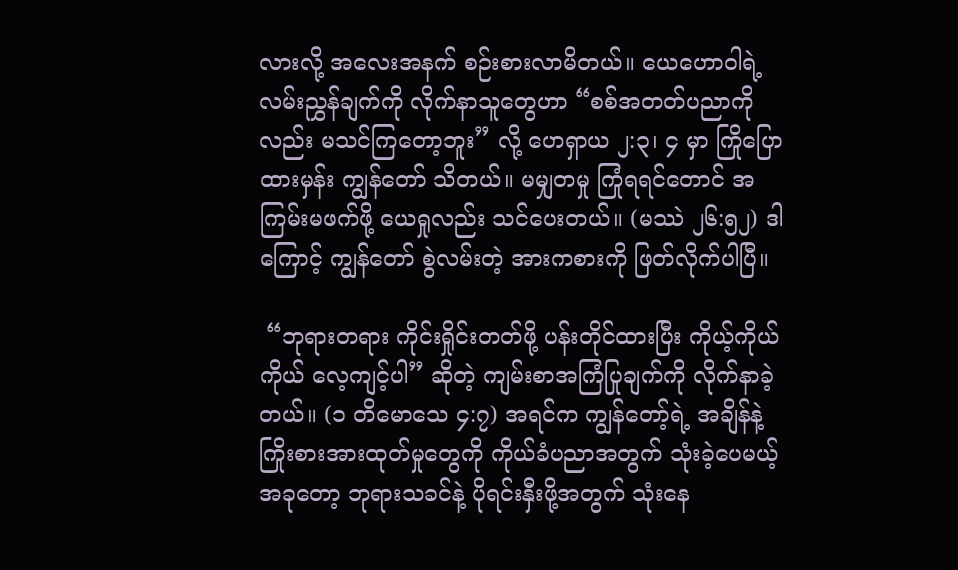လားလို့ အလေးအနက် စဉ်းစားလာမိတယ်။ ယေဟောဝါရဲ့ လမ်းညွှန်ချက်ကို လိုက်နာသူတွေဟာ “စစ်အတတ်ပညာကိုလည်း မသင်ကြတော့ဘူး” လို့ ဟေရှာယ ၂:၃၊ ၄ မှာ ကြိုပြောထားမှန်း ကျွန်တော် သိတယ်။ မမျှတမှု ကြုံရရင်တောင် အကြမ်းမဖက်ဖို့ ယေရှုလည်း သင်ပေးတယ်။ (မဿဲ ၂၆:၅၂) ဒါကြောင့် ကျွန်တော် စွဲလမ်းတဲ့ အားကစားကို ဖြတ်လိုက်ပါပြီ။

 “ဘုရားတရား ကိုင်းရှိုင်းတတ်ဖို့ ပန်းတိုင်ထားပြီး ကိုယ့်ကိုယ်ကိုယ် လေ့ကျင့်ပါ” ဆိုတဲ့ ကျမ်းစာအကြံပြုချက်ကို လိုက်နာခဲ့တယ်။ (၁ တိမောသေ ၄:၇) အရင်က ကျွန်တော့်ရဲ့ အချိန်နဲ့ ကြိုးစားအားထုတ်မှုတွေကို ကိုယ်ခံပညာအတွက် သုံးခဲ့ပေမယ့် အခုတော့ ဘုရားသခင်နဲ့ ပိုရင်းနှီးဖို့အတွက် သုံးနေ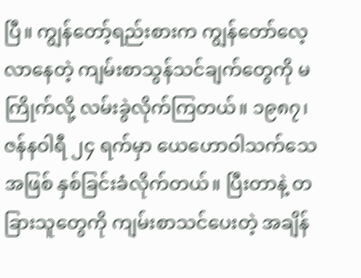ပြီ။ ကျွန်တော့်ရည်းစားက ကျွန်တော်လေ့လာနေတဲ့ ကျမ်းစာသွန်သင်ချက်တွေကို မကြိုက်လို့ လမ်းခွဲလိုက်ကြတယ်။ ၁၉၈၇၊ ဇန်နဝါရီ ၂၄ ရက်မှာ ယေဟောဝါသက်သေအဖြစ် နှစ်ခြင်းခံလိုက်တယ်။ ပြီးတာနဲ့ တခြားသူတွေကို ကျမ်းစာသင်ပေးတဲ့ အချိန်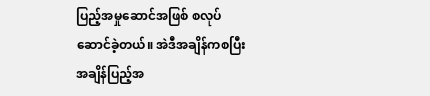ပြည့်အမှုဆောင်အဖြစ် စလုပ်ဆောင်ခဲ့တယ်။ အဲဒီအချိန်ကစပြီး အချိန်ပြည့်အ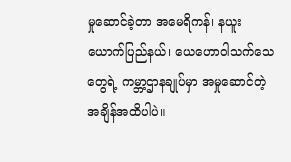မှုဆောင်ခဲ့တာ အမေရိကန်၊ နယူးယောက်ပြည်နယ်၊ ယေဟောဝါသက်သေတွေရဲ့ ကမ္ဘာ့ဌာနချုပ်မှာ အမှုဆောင်တဲ့ အချိန်အထိပါပဲ။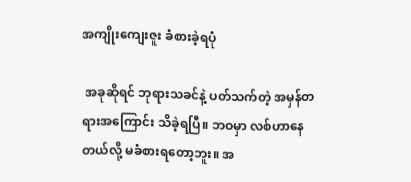အကျိုးကျေးဇူး ခံစားခဲ့ရပုံ

 အခုဆိုရင် ဘုရားသခင်နဲ့ ပတ်သက်တဲ့ အမှန်တရားအကြောင်း သိခဲ့ရပြီ။ ဘဝမှာ လစ်ဟာနေတယ်လို့ မခံစားရတော့ဘူး။ အ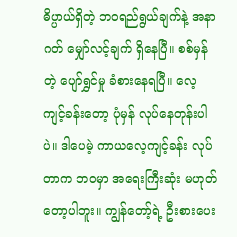ဓိပ္ပာယ်ရှိတဲ့ ဘဝရည်ရွယ်ချက်နဲ့ အနာဂတ် မျှော်လင့်ချက် ရှိနေပြီ။ စစ်မှန်တဲ့ ပျော်ရွှင်မှု ခံစားနေရပြီ။ လေ့ကျင့်ခန်းတော့ ပုံမှန် လုပ်နေတုန်းပါပဲ။ ဒါပေမဲ့ ကာယလေ့ကျင့်ခန်း လုပ်တာက ဘဝမှာ အရေးကြီးဆုံး မဟုတ်တော့ပါဘူး။ ကျွန်တော့်ရဲ့ ဦးစားပေး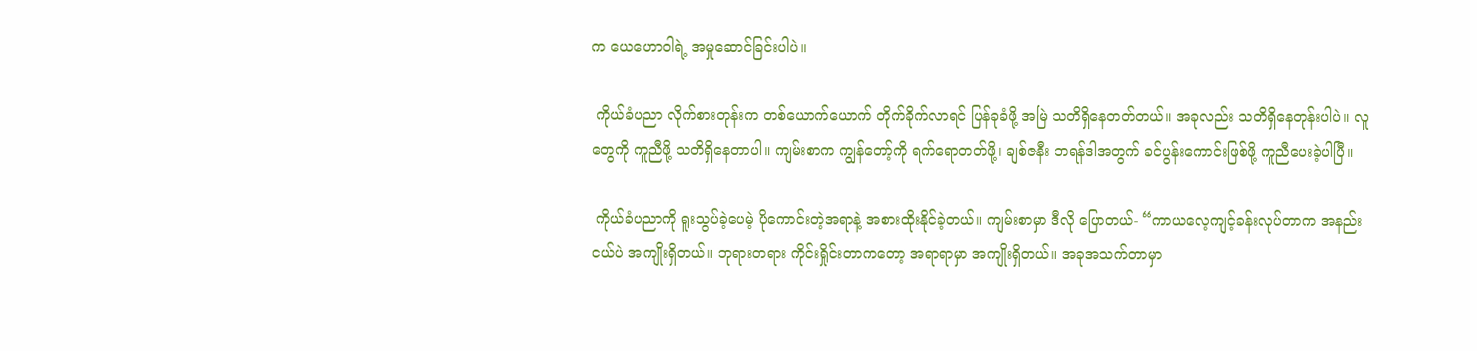က ယေဟောဝါရဲ့ အမှုဆောင်ခြင်းပါပဲ။

 ကိုယ်ခံပညာ လိုက်စားတုန်းက တစ်ယောက်ယောက် တိုက်ခိုက်လာရင် ပြန်ခုခံဖို့ အမြဲ သတိရှိနေတတ်တယ်။ အခုလည်း သတိရှိနေတုန်းပါပဲ။ လူတွေကို ကူညီဖို့ သတိရှိနေတာပါ။ ကျမ်းစာက ကျွန်တော့်ကို ရက်ရောတတ်ဖို့၊ ချစ်ဇနီး ဘရန်ဒါအတွက် ခင်ပွန်းကောင်းဖြစ်ဖို့ ကူညီပေးခဲ့ပါပြီ။

 ကိုယ်ခံပညာကို ရူးသွပ်ခဲ့ပေမဲ့ ပိုကောင်းတဲ့အရာနဲ့ အစားထိုးနိုင်ခဲ့တယ်။ ကျမ်းစာမှာ ဒီလို ပြောတယ်- “ကာယလေ့ကျင့်ခန်းလုပ်တာက အနည်းငယ်ပဲ အကျိုးရှိတယ်။ ဘုရားတရား ကိုင်းရှိုင်းတာကတော့ အရာရာမှာ အကျိုးရှိတယ်။ အခုအသက်တာမှာ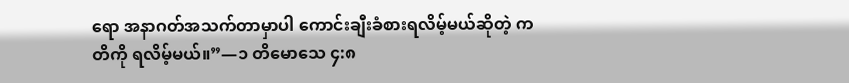ရော အနာဂတ်အသက်တာမှာပါ ကောင်းချီးခံစားရလိမ့်မယ်ဆိုတဲ့ ကတိကို ရလိမ့်မယ်။”—၁ တိမောသေ ၄:၈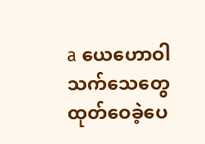a ယေဟောဝါသက်သေတွေ ထုတ်ဝေခဲ့ပေ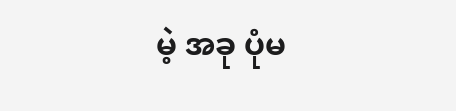မဲ့ အခု ပုံမ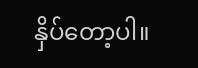နှိပ်တော့ပါ။